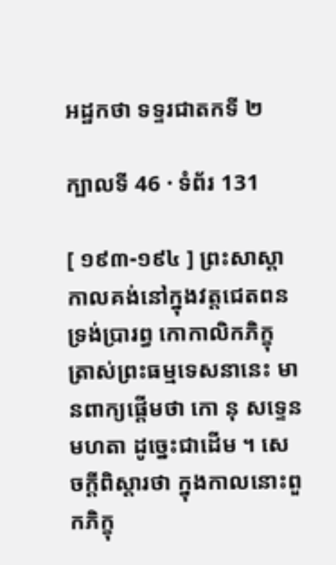អដ្ឋកថា ទទ្ទរជាតកទី ២

ក្បាលទី 46 · ទំព័រ 131

[ ១៩៣-១៩៤ ] ព្រះសាស្តាកាលគង់នៅក្នុងវត្តជេតពន ទ្រង់ប្រារព្ធ កោកាលិកភិក្ខុ ត្រាស់ព្រះធម្មទេសនានេះ មានពាក្យផ្តើមថា កោ នុ សទ្ទេន មហតា ដូច្នេះជាដើម ។ សេចក្តីពិស្តារថា ក្នុងកាលនោះពួកភិក្ខុ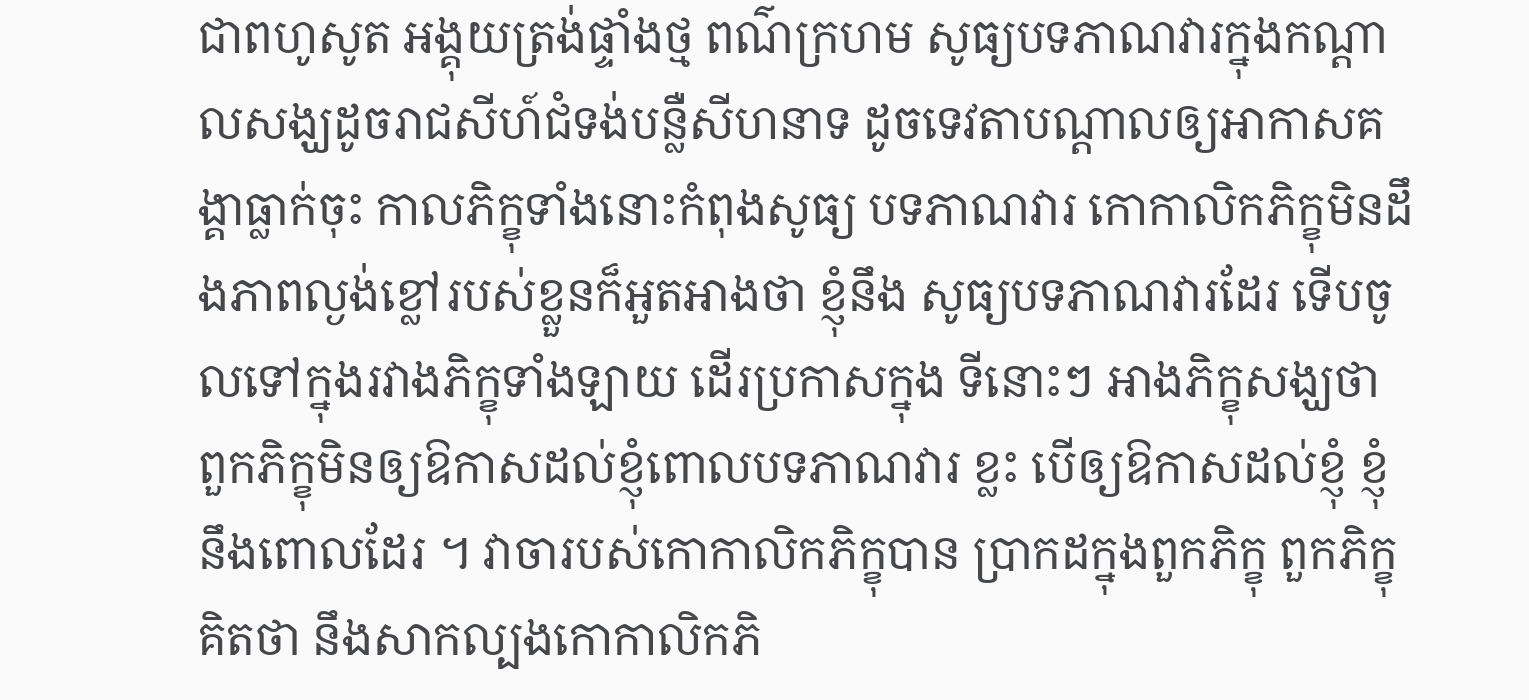ជាពហូសូត អង្គុយត្រង់ផ្ទាំងថ្ម ពណ៌ក្រហម សូធ្យបទភាណវារក្នុងកណ្តាលសង្ឃដូចរាជសីហ៍ជំទង់បន្លឺសីហនាទ ដូចទេវតាបណ្តាលឲ្យអាកាសគង្គាធ្លាក់ចុះ កាលភិក្ខុទាំងនោះកំពុងសូធ្យ បទភាណវារ កោកាលិកភិក្ខុមិនដឹងភាពល្ងង់ខ្លៅរបស់ខ្លួនក៏អួតអាងថា ខ្ញុំនឹង សូធ្យបទភាណវារដែរ ទើបចូលទៅក្នុងរវាងភិក្ខុទាំងឡាយ ដើរប្រកាសក្នុង ទីនោះៗ អាងភិក្ខុសង្ឃថា ពួកភិក្ខុមិនឲ្យឱកាសដល់ខ្ញុំពោលបទភាណវារ ខ្លះ បើឲ្យឱកាសដល់ខ្ញុំ ខ្ញុំនឹងពោលដែរ ។ វាចារបស់កោកាលិកភិក្ខុបាន ប្រាកដក្នុងពួកភិក្ខុ ពួកភិក្ខុគិតថា នឹងសាកល្បងកោកាលិកភិ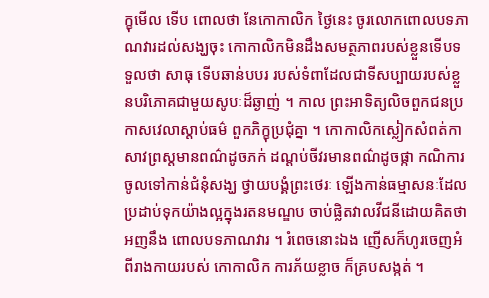ក្ខុមើល ទើប ពោលថា នែកោកាលិក ថ្ងៃនេះ ចូរលោកពោលបទភាណវារដល់សង្ឃចុះ កោកាលិកមិនដឹងសមត្ថភាពរបស់ខ្លួនទើបទទួលថា សាធុ ទើបឆាន់បបរ របស់ទំពាដែលជាទីសប្បាយរបស់ខ្លួនបរិភោគជាមួយសូបៈដ៏ឆ្ងាញ់ ។ កាល ព្រះអាទិត្យលិចពួកជនប្រកាសវេលាស្តាប់ធម៌ ពួកភិក្ខុប្រជុំគ្នា ។ កោកាលិកស្លៀកសំពត់កាសាវព្រស្តមានពណ៌ដូចភក់ ដណ្តប់ចីវរមានពណ៌ដូចផ្កា កណិការចូលទៅកាន់ជំនុំសង្ឃ ថ្វាយបង្គំព្រះថេរៈ ឡើងកាន់ធម្មាសនៈដែល ប្រដាប់ទុកយ៉ាងល្អក្នុងរតនមណ្ឌប ចាប់ផ្លិតវាលវីជនីដោយគិតថា អញនឹង ពោលបទភាណវារ ។ រំពេចនោះឯង ញើសក៏ហូរចេញអំពីរាងកាយរបស់ កោកាលិក ការភ័យខ្លាច ក៏គ្របសង្កត់ ។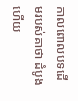កាលពោលបទដើមរបស់គាថា ដំបូងហើយ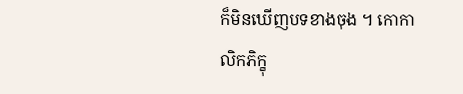ក៏មិនឃើញបទខាងចុង ។ កោកាលិកភិក្ខុ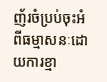ញ័រចំប្រប់ចុះអំពីធម្មាសនៈដោយការខ្មា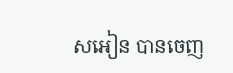សអៀន បានចេញ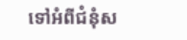ទៅអំពីជំនុំស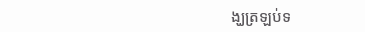ង្ឃត្រឡប់ទ